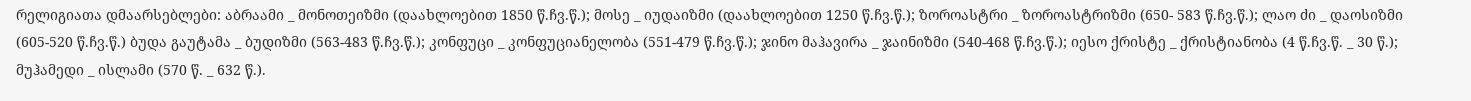რელიგიათა დმაარსებლები: აბრაამი _ მონოთეიზმი (დაახლოებით 1850 წ.ჩვ.წ.); მოსე _ იუდაიზმი (დაახლოებით 1250 წ.ჩვ.წ.); ზოროასტრი _ ზოროასტრიზმი (650- 583 წ.ჩვ.წ.); ლაო ძი _ დაოსიზმი (605-520 წ.ჩვ.წ.) ბუდა გაუტამა _ ბუდიზმი (563-483 წ.ჩვ.წ.); კონფუცი _ კონფუციანელობა (551-479 წ.ჩვ.წ.); ჯინო მაჰავირა _ ჯაინიზმი (540-468 წ.ჩვ.წ.); იესო ქრისტე _ ქრისტიანობა (4 წ.ჩვ.წ. _ 30 წ.); მუჰამედი _ ისლამი (570 წ. _ 632 წ.).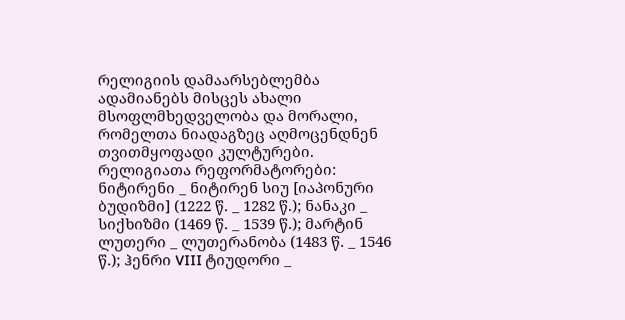რელიგიის დამაარსებლემბა ადამიანებს მისცეს ახალი მსოფლმხედველობა და მორალი, რომელთა ნიადაგზეც აღმოცენდნენ თვითმყოფადი კულტურები.
რელიგიათა რეფორმატორები: ნიტირენი _ ნიტირენ სიუ [იაპონური ბუდიზმი] (1222 წ. _ 1282 წ.); ნანაკი _ სიქხიზმი (1469 წ. _ 1539 წ.); მარტინ ლუთერი _ ლუთერანობა (1483 წ. _ 1546 წ.); ჰენრი VIII ტიუდორი _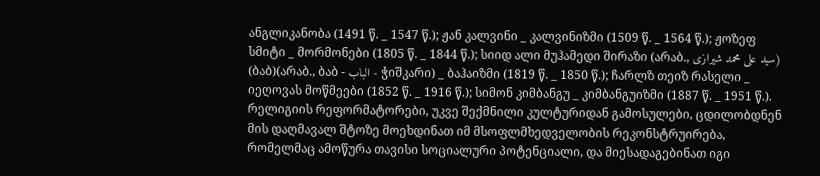ანგლიკანობა (1491 წ. _ 1547 წ.); ჟან კალვინი _ კალვინიზმი (1509 წ. _ 1564 წ.); ჟოზეფ სმიტი _ მორმონები (1805 წ. _ 1844 წ.); სიიდ ალი მუჰამედი შირაზი (არაბ., سيد علی محمد شیرازی) (ბაბ)(არაბ., ბაბ - الباب - ჭიშკარი) _ ბაჰაიზმი (1819 წ. _ 1850 წ.); ჩარლზ თეიზ რასელი _ იეღოვას მოწმეები (1852 წ. _ 1916 წ.); სიმონ კიმბანგუ _ კიმბანგუიზმი (1887 წ. _ 1951 წ.). რელიგიის რეფორმატორები, უკვე შექმნილი კულტურიდან გამოსულები, ცდილობდნენ მის დაღმავალ შტოზე მოეხდინათ იმ მსოფლმხედველობის რეკონსტრუირება, რომელმაც ამოწურა თავისი სოციალური პოტენციალი, და მიესადაგებინათ იგი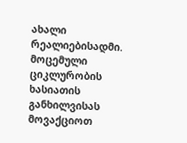ახალი რეალიებისადმი.
მოცემული ციკლურობის ხასიათის განხილვისას მოვაქციოთ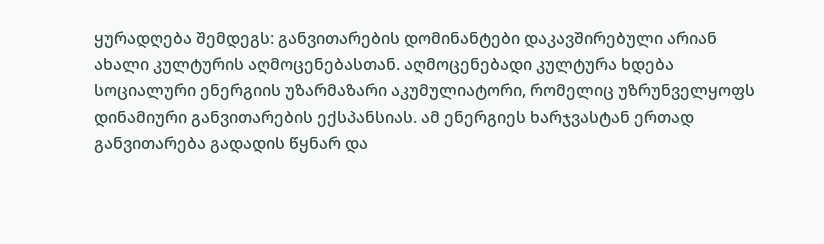ყურადღება შემდეგს: განვითარების დომინანტები დაკავშირებული არიან ახალი კულტურის აღმოცენებასთან. აღმოცენებადი კულტურა ხდება სოციალური ენერგიის უზარმაზარი აკუმულიატორი, რომელიც უზრუნველყოფს დინამიური განვითარების ექსპანსიას. ამ ენერგიეს ხარჯვასტან ერთად განვითარება გადადის წყნარ და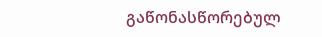გაწონასწორებულ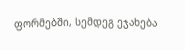ფორმებში, სემდეგ ეჯახება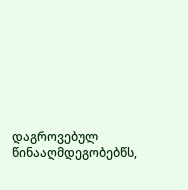დაგროვებულ წინააღმდეგობებწს,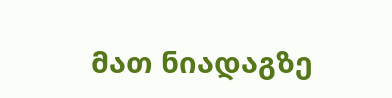მათ ნიადაგზე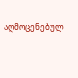აღმოცენებულ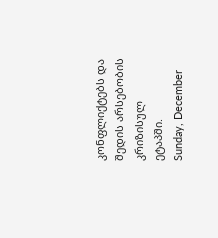კონფლიქტებს და შედის არსებობის კრიზისულ ეტაპში.
Sunday, December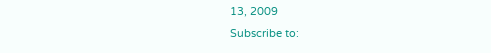13, 2009
Subscribe to: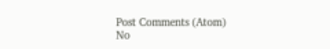Post Comments (Atom)
No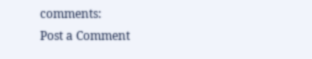comments:
Post a Comment